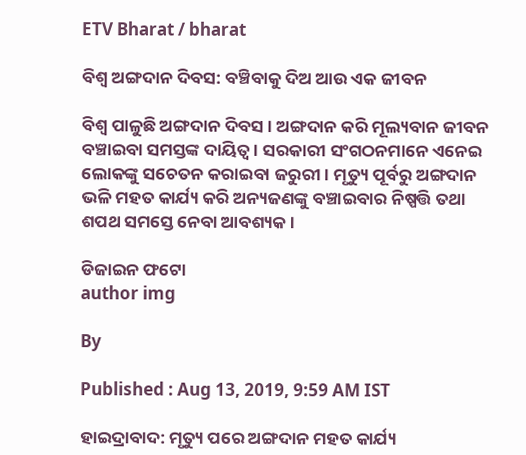ETV Bharat / bharat

ବିଶ୍ବ ଅଙ୍ଗଦାନ ଦିବସ: ବଞ୍ଚିବାକୁ ଦିଅ ଆଉ ଏକ ଜୀବନ

ବିଶ୍ବ ପାଳୁଛି ଅଙ୍ଗଦାନ ଦିବସ । ଅଙ୍ଗଦାନ କରି ମୂଲ୍ୟବାନ ଜୀବନ ବଞ୍ଚାଇବା ସମସ୍ତଙ୍କ ଦାୟିତ୍ବ । ସରକାରୀ ସଂଗଠନମାନେ ଏନେଇ ଲୋକଙ୍କୁ ସଚେତନ କରାଇବା ଜରୁରୀ । ମୃତ୍ୟୁ ପୂର୍ବରୁ ଅଙ୍ଗଦାନ ଭଳି ମହତ କାର୍ଯ୍ୟ କରି ଅନ୍ୟଜଣଙ୍କୁ ବଞ୍ଚାଇବାର ନିଷ୍ପତ୍ତି ତଥା ଶପଥ ସମସ୍ତେ ନେବା ଆବଶ୍ୟକ ।

ଡିଜାଇନ ଫଟୋ
author img

By

Published : Aug 13, 2019, 9:59 AM IST

ହାଇଦ୍ରାବାଦ: ମୃତ୍ୟୁ ପରେ ଅଙ୍ଗଦାନ ମହତ କାର୍ଯ୍ୟ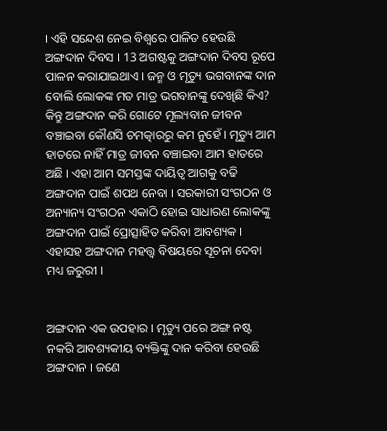। ଏହି ସନ୍ଦେଶ ନେଇ ବିଶ୍ବରେ ପାଳିତ ହେଉଛି ଅଙ୍ଗଦାନ ଦିବସ । 13 ଅଗଷ୍ଟକୁ ଅଙ୍ଗଦାନ ଦିବସ ରୂପେ ପାଳନ କରାଯାଇଥାଏ । ଜନ୍ମ ଓ ମୃତ୍ୟୁ ଭଗବାନଙ୍କ ଦାନ ବୋଲି ଲୋକଙ୍କ ମତ ମାତ୍ର ଭଗବାନଙ୍କୁ ଦେଖିଛି କିଏ? କିନ୍ତୁ ଅଙ୍ଗଦାନ କରି ଗୋଟେ ମୂଲ୍ୟବାନ ଜୀବନ ବଞ୍ଚାଇବା କୌଣସି ଚମତ୍କାରରୁ କମ ନୁହେଁ । ମୃତ୍ୟୁ ଆମ ହାତରେ ନାହିଁ ମାତ୍ର ଜୀବନ ବଞ୍ଚାଇବା ଆମ ହାତରେ ଅଛି । ଏହା ଆମ ସମସ୍ତଙ୍କ ଦାୟିତ୍ବ ଆଗକୁ ବଢି ଅଙ୍ଗଦାନ ପାଇଁ ଶପଥ ନେବା । ସରକାରୀ ସଂଗଠନ ଓ ଅନ୍ୟାନ୍ୟ ସଂଗଠନ ଏକାଠି ହୋଇ ସାଧାରଣ ଲୋକଙ୍କୁ ଅଙ୍ଗଦାନ ପାଇଁ ପ୍ରୋତ୍ସାହିତ କରିବା ଆବଶ୍ୟକ । ଏହାସହ ଅଙ୍ଗଦାନ ମହତ୍ତ୍ବ ବିଷୟରେ ସୂଚନା ଦେବା ମଧ୍ୟ ଜରୁରୀ ।


ଅଙ୍ଗଦାନ ଏକ ଉପହାର । ମୃତ୍ୟୁ ପରେ ଅଙ୍ଗ ନଷ୍ଟ ନକରି ଆବଶ୍ୟକୀୟ ବ୍ୟକ୍ତିଙ୍କୁ ଦାନ କରିବା ହେଉଛି ଅଙ୍ଗଦାନ । ଜଣେ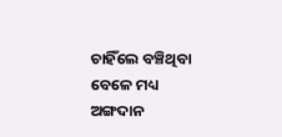ଚାହିଁଲେ ବଞ୍ଚିଥିବା ବେଳେ ମଧ୍ୟ ଅଙ୍ଗଦାନ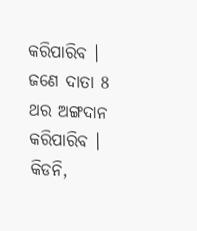କରିପାରିବ । ଜଣେ ଦାତା 8 ଥର ଅଙ୍ଗଦାନ କରିପାରିବ । କିଡନି,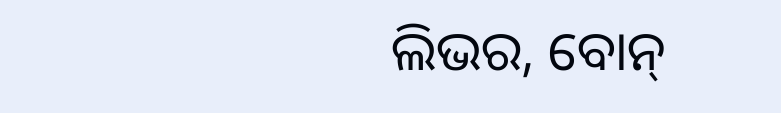ଲିଭର, ବୋନ୍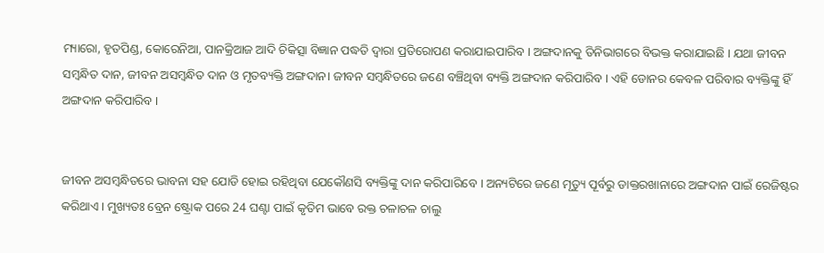ମ୍ୟାରୋ, ହୃତପିଣ୍ଡ, କୋରେନିଆ, ପାନକ୍ରିଆଜ ଆଦି ଚିକିତ୍ସା ବିଜ୍ଞାନ ପଦ୍ଧତି ଦ୍ବାରା ପ୍ରତିରୋପଣ କରାଯାଇପାରିବ । ଅଙ୍ଗଦାନକୁ ତିନିଭାଗରେ ବିଭକ୍ତ କରାଯାଇଛି । ଯଥା ଜୀବନ ସମ୍ବନ୍ଧିତ ଦାନ, ଜୀବନ ଅସମ୍ବନ୍ଧିତ ଦାନ ଓ ମୃତବ୍ୟକ୍ତି ଅଙ୍ଗଦାନ। ଜୀବନ ସମ୍ବନ୍ଧିତରେ ଜଣେ ବଞ୍ଚିଥିବା ବ୍ୟକ୍ତି ଅଙ୍ଗଦାନ କରିପାରିବ । ଏହି ଡୋନର କେବଳ ପରିବାର ବ୍ୟକ୍ତିଙ୍କୁ ହିଁ ଅଙ୍ଗଦାନ କରିପାରିବ ।


ଜୀବନ ଅସମ୍ବନ୍ଧିତରେ ଭାବନା ସହ ଯୋଡି ହୋଇ ରହିଥିବା ଯେକୌଣସି ବ୍ୟକ୍ତିଙ୍କୁ ଦାନ କରିପାରିବେ । ଅନ୍ୟଟିରେ ଜଣେ ମୃତ୍ୟୁ ପୂର୍ବରୁ ଡାକ୍ତରଖାନାରେ ଅଙ୍ଗଦାନ ପାଇଁ ରେଜିଷ୍ଟର କରିଥାଏ । ମୁଖ୍ୟତଃ ବ୍ରେନ ଷ୍ଟ୍ରୋକ ପରେ 24 ଘଣ୍ଟା ପାଇଁ କୃତିମ ଭାବେ ରକ୍ତ ଚଳାଚଳ ଚାଲୁ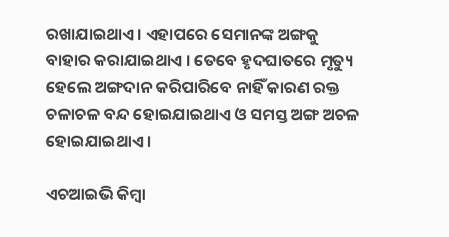ରଖାଯାଇଥାଏ । ଏହାପରେ ସେମାନଙ୍କ ଅଙ୍ଗକୁ ବାହାର କରାଯାଇଥାଏ । ତେବେ ହୃଦଘାତରେ ମୃତ୍ୟୁ ହେଲେ ଅଙ୍ଗଦାନ କରିପାରିବେ ନାହିଁ କାରଣ ରକ୍ତ ଚଳାଚଳ ବନ୍ଦ ହୋଇଯାଇଥାଏ ଓ ସମସ୍ତ ଅଙ୍ଗ ଅଚଳ ହୋଇଯାଇଥାଏ ।

ଏଚଆଇଭି କିମ୍ବା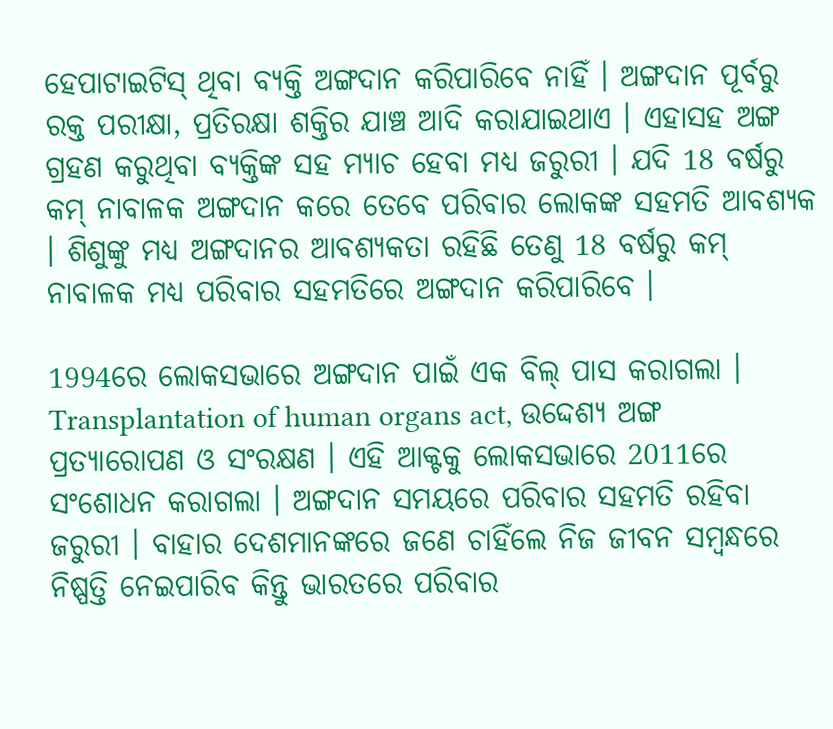ହେପାଟାଇଟିସ୍ ଥିବା ବ୍ୟକ୍ତି ଅଙ୍ଗଦାନ କରିପାରିବେ ନାହିଁ । ଅଙ୍ଗଦାନ ପୂର୍ବରୁ ରକ୍ତ ପରୀକ୍ଷା, ପ୍ରତିରକ୍ଷା ଶକ୍ତିର ଯାଞ୍ଚ ଆଦି କରାଯାଇଥାଏ । ଏହାସହ ଅଙ୍ଗ ଗ୍ରହଣ କରୁଥିବା ବ୍ୟକ୍ତିଙ୍କ ସହ ମ୍ୟାଚ ହେବା ମଧ୍ୟ ଜରୁରୀ । ଯଦି 18 ବର୍ଷରୁ କମ୍ ନାବାଳକ ଅଙ୍ଗଦାନ କରେ ତେବେ ପରିବାର ଲୋକଙ୍କ ସହମତି ଆବଶ୍ୟକ । ଶିଶୁଙ୍କୁ ମଧ୍ୟ ଅଙ୍ଗଦାନର ଆବଶ୍ୟକତା ରହିଛି ତେଣୁ 18 ବର୍ଷରୁ କମ୍ ନାବାଳକ ମଧ୍ୟ ପରିବାର ସହମତିରେ ଅଙ୍ଗଦାନ କରିପାରିବେ ।

1994ରେ ଲୋକସଭାରେ ଅଙ୍ଗଦାନ ପାଇଁ ଏକ ବିଲ୍ ପାସ କରାଗଲା । Transplantation of human organs act, ଉଦ୍ଦେଶ୍ୟ ଅଙ୍ଗ ପ୍ରତ୍ୟାରୋପଣ ଓ ସଂରକ୍ଷଣ । ଏହି ଆକ୍ଟକୁ ଲୋକସଭାରେ 2011ରେ ସଂଶୋଧନ କରାଗଲା । ଅଙ୍ଗଦାନ ସମୟରେ ପରିବାର ସହମତି ରହିବା ଜରୁରୀ । ବାହାର ଦେଶମାନଙ୍କରେ ଜଣେ ଚାହିଁଲେ ନିଜ ଜୀବନ ସମ୍ବନ୍ଧରେ ନିଷ୍ପତ୍ତି ନେଇପାରିବ କିନ୍ତୁ ଭାରତରେ ପରିବାର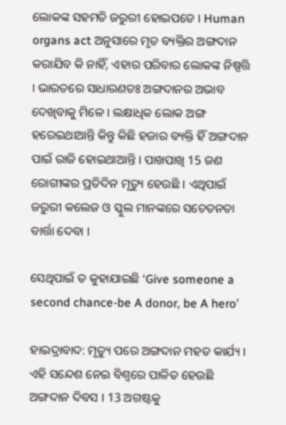ଲୋକଙ୍କ ସହମତି ଜରୁରୀ ହୋଇପଡେ । Human organs act ଅନୁସାରେ ମୃତ ବ୍ୟକ୍ତିର ଅଙ୍ଗଦାନ କରାଯିବ କି ନାହିଁ, ଏହାର ପରିବାର ଲୋକଙ୍କ ନିଷ୍ପତ୍ତି । ଭାରତରେ ସାଧାରଣତଃ ଅଙ୍ଗଦାନର ଅଭାବ ଦେଖିବାକୁ ମିଳେ । ଲକ୍ଷାଧିକ ଲୋକ ଅଙ୍ଗ ହରେଇଥାଆନ୍ତି କିନ୍ତୁ କିଛି ହଜାର ବ୍ୟକ୍ତି ହିଁ ଅଙ୍ଗଦାନ ପାଇଁ ରାଜି ହୋଇଥାଆନ୍ତି । ପାଖପାଖି 15 ଜଣ ରୋଗୀଙ୍କର ପ୍ରତିଦିନ ମୃତ୍ୟୁ ହେଉଛି । ଏଥିପାଇଁ ଜରୁରୀ କଲେଜ ଓ ସ୍କୁଲ ମାନଙ୍କରେ ସଚେତନତା ବାର୍ତ୍ତା ଦେବା ।

ସେଥିପାଇଁ ତ କୁହାଯାଇଛି ‘Give someone a second chance-be A donor, be A hero’

ହାଇଦ୍ରାବାଦ: ମୃତ୍ୟୁ ପରେ ଅଙ୍ଗଦାନ ମହତ କାର୍ଯ୍ୟ । ଏହି ସନ୍ଦେଶ ନେଇ ବିଶ୍ବରେ ପାଳିତ ହେଉଛି ଅଙ୍ଗଦାନ ଦିବସ । 13 ଅଗଷ୍ଟକୁ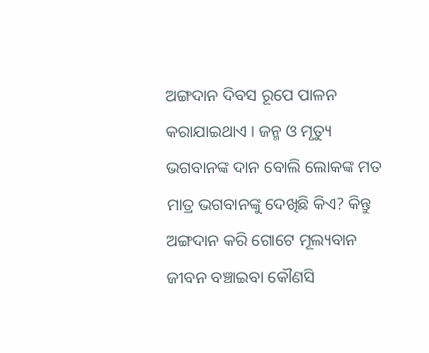ଅଙ୍ଗଦାନ ଦିବସ ରୂପେ ପାଳନ କରାଯାଇଥାଏ । ଜନ୍ମ ଓ ମୃତ୍ୟୁ ଭଗବାନଙ୍କ ଦାନ ବୋଲି ଲୋକଙ୍କ ମତ ମାତ୍ର ଭଗବାନଙ୍କୁ ଦେଖିଛି କିଏ? କିନ୍ତୁ ଅଙ୍ଗଦାନ କରି ଗୋଟେ ମୂଲ୍ୟବାନ ଜୀବନ ବଞ୍ଚାଇବା କୌଣସି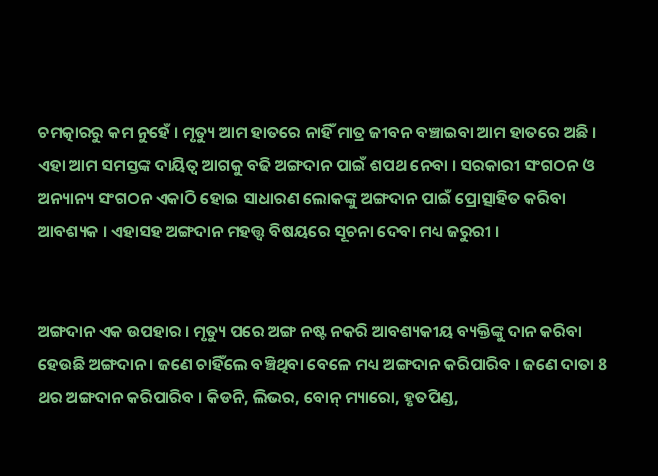ଚମତ୍କାରରୁ କମ ନୁହେଁ । ମୃତ୍ୟୁ ଆମ ହାତରେ ନାହିଁ ମାତ୍ର ଜୀବନ ବଞ୍ଚାଇବା ଆମ ହାତରେ ଅଛି । ଏହା ଆମ ସମସ୍ତଙ୍କ ଦାୟିତ୍ବ ଆଗକୁ ବଢି ଅଙ୍ଗଦାନ ପାଇଁ ଶପଥ ନେବା । ସରକାରୀ ସଂଗଠନ ଓ ଅନ୍ୟାନ୍ୟ ସଂଗଠନ ଏକାଠି ହୋଇ ସାଧାରଣ ଲୋକଙ୍କୁ ଅଙ୍ଗଦାନ ପାଇଁ ପ୍ରୋତ୍ସାହିତ କରିବା ଆବଶ୍ୟକ । ଏହାସହ ଅଙ୍ଗଦାନ ମହତ୍ତ୍ବ ବିଷୟରେ ସୂଚନା ଦେବା ମଧ୍ୟ ଜରୁରୀ ।


ଅଙ୍ଗଦାନ ଏକ ଉପହାର । ମୃତ୍ୟୁ ପରେ ଅଙ୍ଗ ନଷ୍ଟ ନକରି ଆବଶ୍ୟକୀୟ ବ୍ୟକ୍ତିଙ୍କୁ ଦାନ କରିବା ହେଉଛି ଅଙ୍ଗଦାନ । ଜଣେ ଚାହିଁଲେ ବଞ୍ଚିଥିବା ବେଳେ ମଧ୍ୟ ଅଙ୍ଗଦାନ କରିପାରିବ । ଜଣେ ଦାତା 8 ଥର ଅଙ୍ଗଦାନ କରିପାରିବ । କିଡନି, ଲିଭର, ବୋନ୍ ମ୍ୟାରୋ, ହୃତପିଣ୍ଡ,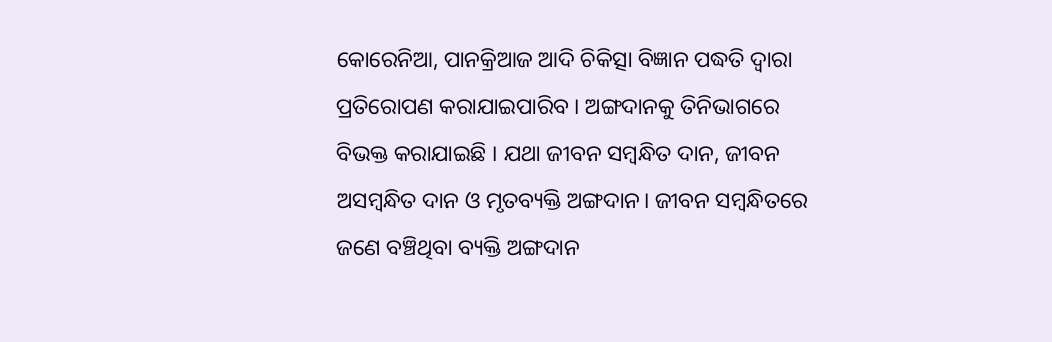କୋରେନିଆ, ପାନକ୍ରିଆଜ ଆଦି ଚିକିତ୍ସା ବିଜ୍ଞାନ ପଦ୍ଧତି ଦ୍ବାରା ପ୍ରତିରୋପଣ କରାଯାଇପାରିବ । ଅଙ୍ଗଦାନକୁ ତିନିଭାଗରେ ବିଭକ୍ତ କରାଯାଇଛି । ଯଥା ଜୀବନ ସମ୍ବନ୍ଧିତ ଦାନ, ଜୀବନ ଅସମ୍ବନ୍ଧିତ ଦାନ ଓ ମୃତବ୍ୟକ୍ତି ଅଙ୍ଗଦାନ। ଜୀବନ ସମ୍ବନ୍ଧିତରେ ଜଣେ ବଞ୍ଚିଥିବା ବ୍ୟକ୍ତି ଅଙ୍ଗଦାନ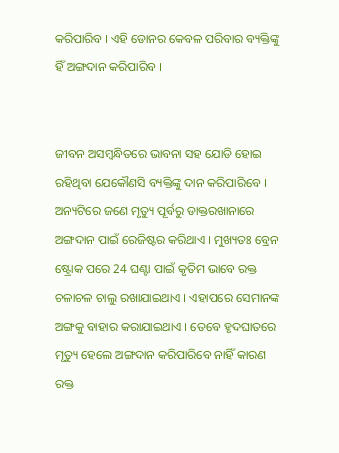କରିପାରିବ । ଏହି ଡୋନର କେବଳ ପରିବାର ବ୍ୟକ୍ତିଙ୍କୁ ହିଁ ଅଙ୍ଗଦାନ କରିପାରିବ ।


ଜୀବନ ଅସମ୍ବନ୍ଧିତରେ ଭାବନା ସହ ଯୋଡି ହୋଇ ରହିଥିବା ଯେକୌଣସି ବ୍ୟକ୍ତିଙ୍କୁ ଦାନ କରିପାରିବେ । ଅନ୍ୟଟିରେ ଜଣେ ମୃତ୍ୟୁ ପୂର୍ବରୁ ଡାକ୍ତରଖାନାରେ ଅଙ୍ଗଦାନ ପାଇଁ ରେଜିଷ୍ଟର କରିଥାଏ । ମୁଖ୍ୟତଃ ବ୍ରେନ ଷ୍ଟ୍ରୋକ ପରେ 24 ଘଣ୍ଟା ପାଇଁ କୃତିମ ଭାବେ ରକ୍ତ ଚଳାଚଳ ଚାଲୁ ରଖାଯାଇଥାଏ । ଏହାପରେ ସେମାନଙ୍କ ଅଙ୍ଗକୁ ବାହାର କରାଯାଇଥାଏ । ତେବେ ହୃଦଘାତରେ ମୃତ୍ୟୁ ହେଲେ ଅଙ୍ଗଦାନ କରିପାରିବେ ନାହିଁ କାରଣ ରକ୍ତ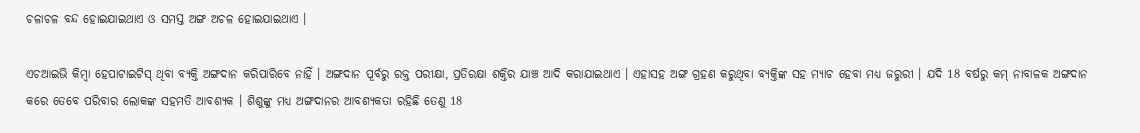ଚଳାଚଳ ବନ୍ଦ ହୋଇଯାଇଥାଏ ଓ ସମସ୍ତ ଅଙ୍ଗ ଅଚଳ ହୋଇଯାଇଥାଏ ।

ଏଚଆଇଭି କିମ୍ବା ହେପାଟାଇଟିସ୍ ଥିବା ବ୍ୟକ୍ତି ଅଙ୍ଗଦାନ କରିପାରିବେ ନାହିଁ । ଅଙ୍ଗଦାନ ପୂର୍ବରୁ ରକ୍ତ ପରୀକ୍ଷା, ପ୍ରତିରକ୍ଷା ଶକ୍ତିର ଯାଞ୍ଚ ଆଦି କରାଯାଇଥାଏ । ଏହାସହ ଅଙ୍ଗ ଗ୍ରହଣ କରୁଥିବା ବ୍ୟକ୍ତିଙ୍କ ସହ ମ୍ୟାଚ ହେବା ମଧ୍ୟ ଜରୁରୀ । ଯଦି 18 ବର୍ଷରୁ କମ୍ ନାବାଳକ ଅଙ୍ଗଦାନ କରେ ତେବେ ପରିବାର ଲୋକଙ୍କ ସହମତି ଆବଶ୍ୟକ । ଶିଶୁଙ୍କୁ ମଧ୍ୟ ଅଙ୍ଗଦାନର ଆବଶ୍ୟକତା ରହିଛି ତେଣୁ 18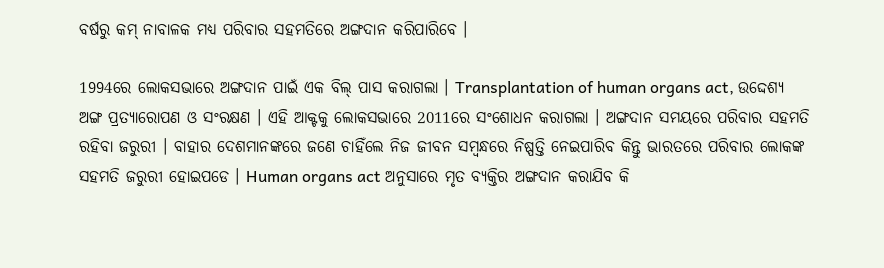ବର୍ଷରୁ କମ୍ ନାବାଳକ ମଧ୍ୟ ପରିବାର ସହମତିରେ ଅଙ୍ଗଦାନ କରିପାରିବେ ।

1994ରେ ଲୋକସଭାରେ ଅଙ୍ଗଦାନ ପାଇଁ ଏକ ବିଲ୍ ପାସ କରାଗଲା । Transplantation of human organs act, ଉଦ୍ଦେଶ୍ୟ ଅଙ୍ଗ ପ୍ରତ୍ୟାରୋପଣ ଓ ସଂରକ୍ଷଣ । ଏହି ଆକ୍ଟକୁ ଲୋକସଭାରେ 2011ରେ ସଂଶୋଧନ କରାଗଲା । ଅଙ୍ଗଦାନ ସମୟରେ ପରିବାର ସହମତି ରହିବା ଜରୁରୀ । ବାହାର ଦେଶମାନଙ୍କରେ ଜଣେ ଚାହିଁଲେ ନିଜ ଜୀବନ ସମ୍ବନ୍ଧରେ ନିଷ୍ପତ୍ତି ନେଇପାରିବ କିନ୍ତୁ ଭାରତରେ ପରିବାର ଲୋକଙ୍କ ସହମତି ଜରୁରୀ ହୋଇପଡେ । Human organs act ଅନୁସାରେ ମୃତ ବ୍ୟକ୍ତିର ଅଙ୍ଗଦାନ କରାଯିବ କି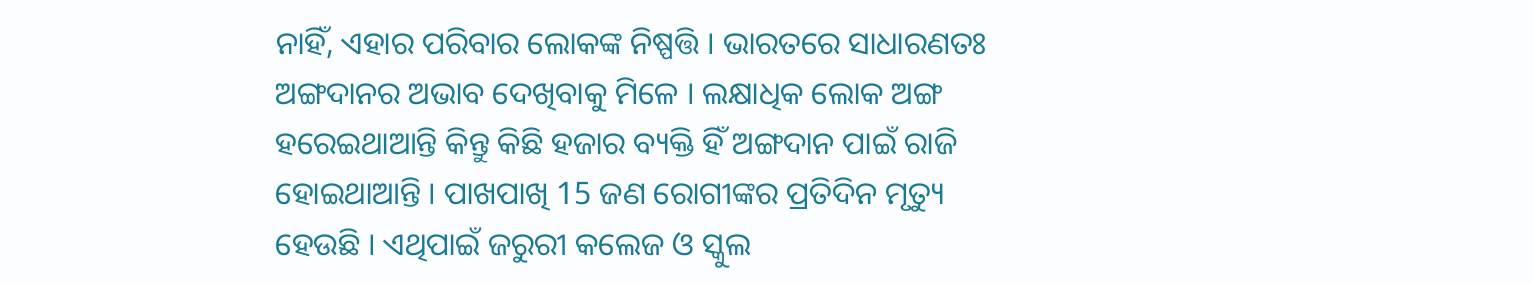ନାହିଁ, ଏହାର ପରିବାର ଲୋକଙ୍କ ନିଷ୍ପତ୍ତି । ଭାରତରେ ସାଧାରଣତଃ ଅଙ୍ଗଦାନର ଅଭାବ ଦେଖିବାକୁ ମିଳେ । ଲକ୍ଷାଧିକ ଲୋକ ଅଙ୍ଗ ହରେଇଥାଆନ୍ତି କିନ୍ତୁ କିଛି ହଜାର ବ୍ୟକ୍ତି ହିଁ ଅଙ୍ଗଦାନ ପାଇଁ ରାଜି ହୋଇଥାଆନ୍ତି । ପାଖପାଖି 15 ଜଣ ରୋଗୀଙ୍କର ପ୍ରତିଦିନ ମୃତ୍ୟୁ ହେଉଛି । ଏଥିପାଇଁ ଜରୁରୀ କଲେଜ ଓ ସ୍କୁଲ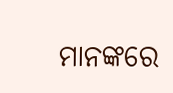ମାନଙ୍କରେ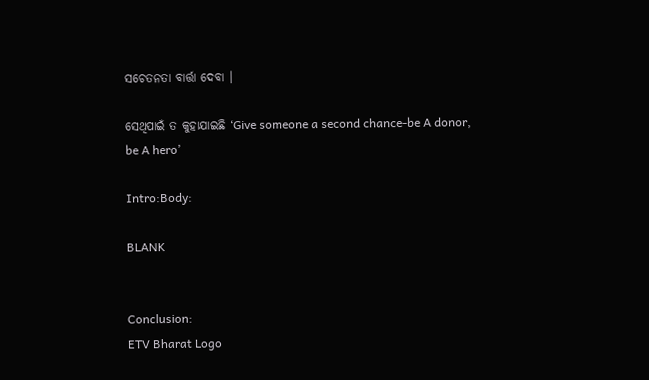ସଚେତନତା ବାର୍ତ୍ତା ଦେବା ।

ସେଥିପାଇଁ ତ କୁହାଯାଇଛି ‘Give someone a second chance-be A donor, be A hero’

Intro:Body:

BLANK


Conclusion:
ETV Bharat Logo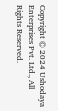Copyright © 2024 Ushodaya Enterprises Pvt. Ltd., All Rights Reserved.